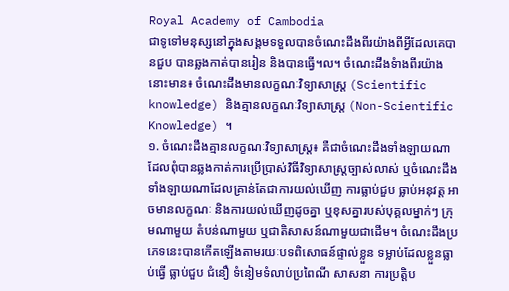Royal Academy of Cambodia
ជាទូទៅមនុស្សនៅក្នុងសង្គមទទួលបានចំណេះដឹងពីរយ៉ាងពីអ្វីដែលគេបានជួប បានឆ្លងកាត់បានរៀន និងបានធ្វើ។ល។ ចំណេះដឹងទំាងពីរយ៉ាងនោះមាន៖ ចំណេះដឹងមានលក្ខណៈវិទ្យាសាស្ត្រ (Scientific knowledge) និងគ្មានលក្ខណៈវិទ្យាសាស្ត្រ (Non-Scientific Knowledge) ។
១. ចំណេះដឹងគ្មានលក្ខណៈវិទ្យាសាស្ត្រ៖ គឺជាចំណេះដឹងទាំងឡាយណាដែលពុំបានឆ្លងកាត់ការប្រើប្រាស់វិធីវិទ្យាសាស្ត្រច្បាស់លាស់ ឬចំណេះដឹងទាំងឡាយណាដែលគ្រាន់តែជាការយល់ឃើញ ការធ្លាប់ជួប ធ្លាប់អនុវត្ត អាចមានលក្ខណៈ និងការយល់ឃើញដូចគ្នា ឬខុសគ្នារបស់បុគ្គលម្នាក់ៗ ក្រុមណាមួយ តំបន់ណាមួយ ឬជាតិសាសន៍ណាមួយជាដើម។ ចំណេះដឹងប្រភេទនេះបានកើតឡើងតាមរយៈបទពិសោធន៍ផ្ទាល់ខ្លួន ទម្លាប់ដែលខ្លួនធ្លាប់ធ្វើ ធ្លាប់ជួប ជំនឿ ទំនៀមទំលាប់ប្រពៃណី សាសនា ការប្រត្តិប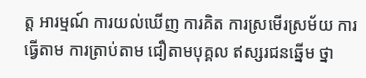ត្ត អារម្មណ៍ ការយល់ឃើញ ការគិត ការស្រមើរស្រម័យ ការធ្វើតាម ការត្រាប់តាម ជឿតាមបុគ្គល ឥស្សរជនឆ្នើម ថ្នា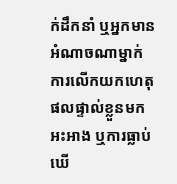ក់ដឹកនាំ ឬអ្នកមានអំណាចណាម្នាក់ ការលើកយកហេតុផលផ្ទាល់ខ្លួនមកអះអាង ឬការធ្លាប់ឃើ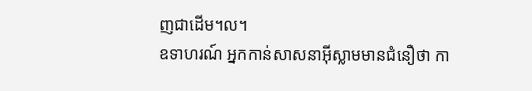ញជាដើម។ល។
ឧទាហរណ៍ អ្នកកាន់សាសនាអ៊ីស្លាមមានជំនឿថា កា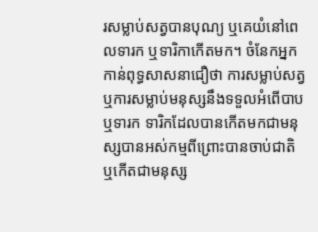រសម្លាប់សត្វបានបុណ្យ ឬគេយំនៅពេលទារក ឬទារិកាកើតមក។ ចំនែកអ្នកកាន់ពុទ្ធសាសនាជឿថា ការសម្លាប់សត្វ ឬការសម្លាប់មនុស្សនឹងទទួលអំពើបាប ឬទារក ទារិកដែលបានកើតមកជាមនុស្សបានអស់កម្មពីព្រោះបានចាប់ជាតិ ឬកើតជាមនុស្ស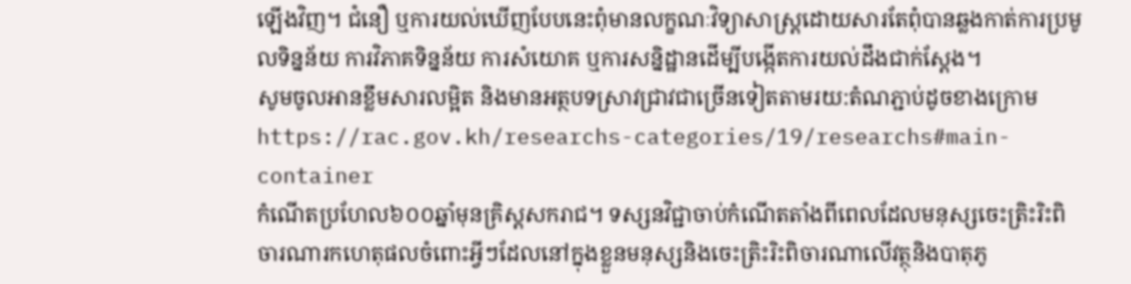ឡើងវិញ។ ជំនឿ ឬការយល់ឃើញបែបនេះពុំមានលក្ខណៈវិទ្យាសាស្ត្រដោយសារតែពុំបានឆ្លងកាត់ការប្រមូលទិន្នន័យ ការវិភាគទិន្នន័យ ការសំយោគ ឬការសន្និដ្ឋានដើម្បីបង្កើតការយល់ដឹងជាក់ស្តែង។
សូមចូលអានខ្លឹមសារលម្អិត និងមានអត្ថបទស្រាវជ្រាវជាច្រើនទៀតតាមរយ:តំណភ្ជាប់ដូចខាងក្រោម
https://rac.gov.kh/researchs-categories/19/researchs#main-container
កំណើតប្រហែល៦០០ឆ្នាំមុនគ្រិស្តសករាជ។ ទស្សនវិជ្ជាចាប់កំណើតតាំងពីពេលដែលមនុស្សចេះត្រិះរិះពិចារណារកហេតុផលចំពោះអ្វីៗដែលនៅក្នុងខ្លួនមនុស្សនិងចេះត្រិះរិះពិចារណាលើវត្ថុនិងបាតុភូ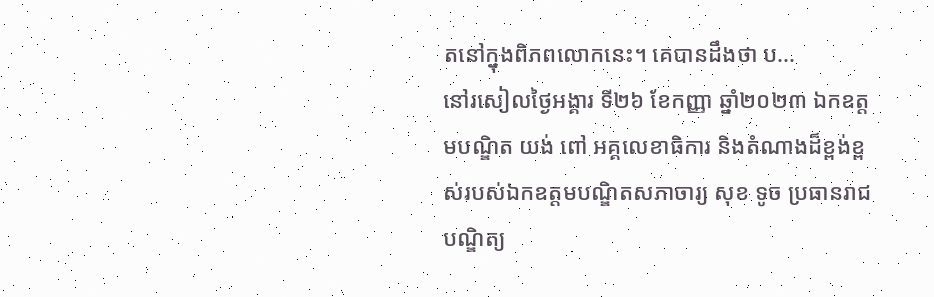តនៅក្នុងពិភពលោកនេះ។ គេបានដឹងថា ប...
នៅរសៀលថ្ងៃអង្គារ ទី២៦ ខែកញ្ញា ឆ្នាំ២០២៣ ឯកឧត្តមបណ្ឌិត យង់ ពៅ អគ្គលេខាធិការ និងតំណាងដ៏ខ្ពង់ខ្ពស់របស់ឯកឧត្តមបណ្ឌិតសភាចារ្យ សុខ ទូច ប្រធានរាជបណ្ឌិត្យ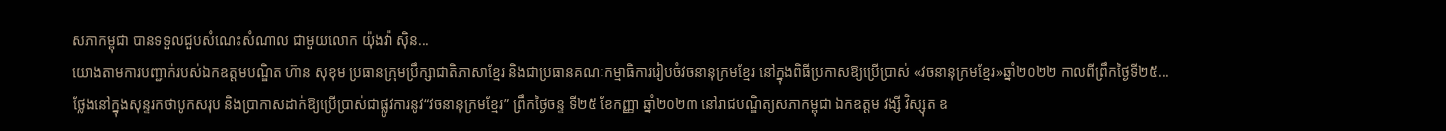សភាកម្ពុជា បានទទួលជួបសំណេះសំណាល ជាមួយលោក យ៉ុងវ៉ា ស៊ិន...
យោងតាមការបញ្ជាក់របស់ឯកឧត្តមបណ្ឌិត ហ៊ាន សុខុម ប្រធានក្រុមប្រឹក្សាជាតិភាសាខ្មែរ និងជាប្រធានគណៈកម្មាធិការរៀបចំវចនានុក្រមខ្មែរ នៅក្នុងពិធីប្រកាសឱ្យប្រើប្រាស់ «វចនានុក្រមខ្មែរ»ឆ្នាំ២០២២ កាលពីព្រឹកថ្ងៃទី២៥...
ថ្លែងនៅក្នុងសុន្ទរកថាបូកសរុប និងប្រាកាសដាក់ឱ្យប្រើប្រាស់ជាផ្លូវការនូវ“វចនានុក្រមខ្មែរ” ព្រឹកថ្ងៃចន្ទ ទី២៥ ខែកញ្ញា ឆ្នាំ២០២៣ នៅរាជបណ្ឌិត្យសភាកម្ពុជា ឯកឧត្តម វង្សី វិស្សុត ឧ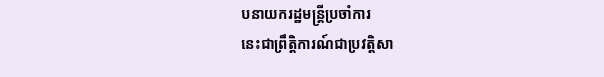បនាយករដ្ឋមន្រ្តីប្រចាំការ
នេះជាព្រឹត្តិការណ៍ជាប្រវត្តិសា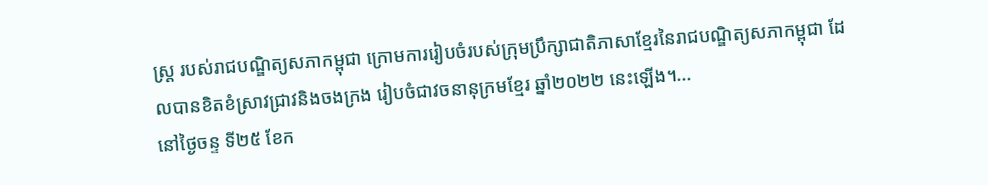ស្ត្រ របស់រាជបណ្ឌិត្យសភាកម្ពុជា ក្រោមការរៀបចំរបស់ក្រុមប្រឹក្សាជាតិភាសាខ្មែរនៃរាជបណ្ឌិត្យសភាកម្ពុជា ដែលបានខិតខំស្រាវជ្រាវនិងចងក្រង រៀបចំជាវចនានុក្រមខ្មែរ ឆ្នាំ២០២២ នេះឡើង។...
នៅថ្ងៃចន្ទ ទី២៥ ខែក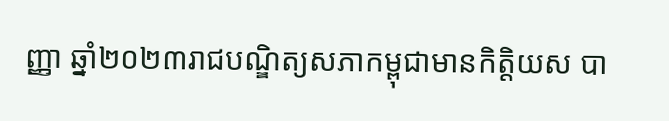ញ្ញា ឆ្នាំ២០២៣រាជបណ្ឌិត្យសភាកម្ពុជាមានកិត្តិយស បា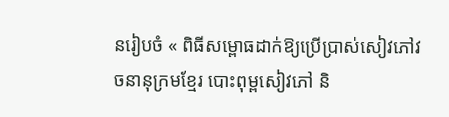នរៀបចំ « ពិធីសម្ពោធដាក់ឱ្យប្រើប្រាស់សៀវភៅវចនានុក្រមខ្មែរ បោះពុម្ពសៀវភៅ និ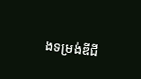ងទម្រង់ឌីជី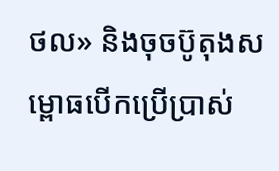ថល» និងចុចប៊ូតុងសម្ពោធបើកប្រើប្រាស់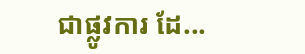ជាផ្លូវការ ដែ...